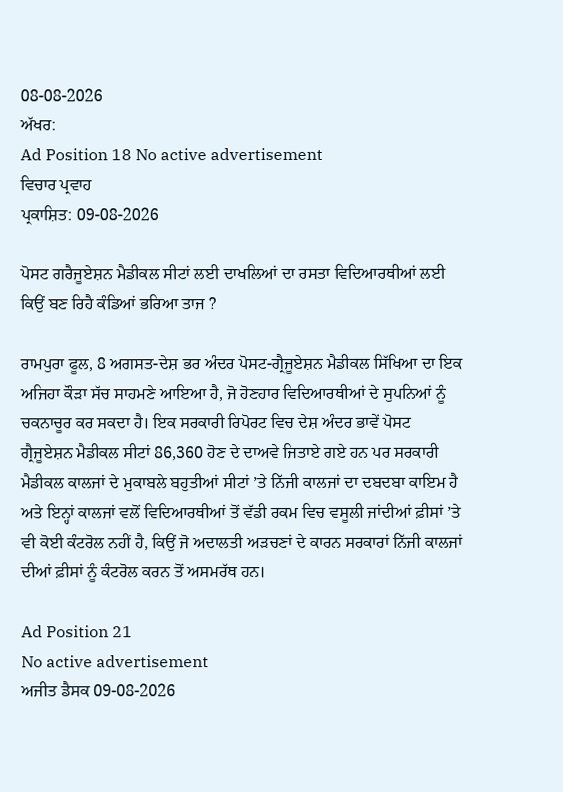08-08-2026
ਅੱਖਰ:
Ad Position 18 No active advertisement
ਵਿਚਾਰ ਪ੍ਰਵਾਹ
ਪ੍ਰਕਾਸ਼ਿਤ: 09-08-2026

ਪੋਸਟ ਗਰੈਜੂਏਸ਼ਨ ਮੈਡੀਕਲ ਸੀਟਾਂ ਲਈ ਦਾਖਲਿਆਂ ਦਾ ਰਸਤਾ ਵਿਦਿਆਰਥੀਆਂ ਲਈ ਕਿਉਂ ਬਣ ਰਿਹੈ ਕੰਡਿਆਂ ਭਰਿਆ ਤਾਜ ?

ਰਾਮਪੁਰਾ ਫੂਲ, 8 ਅਗਸਤ-ਦੇਸ਼ ਭਰ ਅੰਦਰ ਪੋਸਟ-ਗ੍ਰੈਜੂਏਸ਼ਨ ਮੈਡੀਕਲ ਸਿੱਖਿਆ ਦਾ ਇਕ ਅਜਿਹਾ ਕੌੜਾ ਸੱਚ ਸਾਹਮਣੇ ਆਇਆ ਹੈ, ਜੋ ਹੋਣਹਾਰ ਵਿਦਿਆਰਥੀਆਂ ਦੇ ਸੁਪਨਿਆਂ ਨੂੰ ਚਕਨਾਚੂਰ ਕਰ ਸਕਦਾ ਹੈ। ਇਕ ਸਰਕਾਰੀ ਰਿਪੋਰਟ ਵਿਚ ਦੇਸ਼ ਅੰਦਰ ਭਾਵੇਂ ਪੋਸਟ ਗ੍ਰੈਜੂਏਸ਼ਨ ਮੈਡੀਕਲ ਸੀਟਾਂ 86,360 ਹੋਣ ਦੇ ਦਾਅਵੇ ਜਿਤਾਏ ਗਏ ਹਨ ਪਰ ਸਰਕਾਰੀ ਮੈਡੀਕਲ ਕਾਲਜਾਂ ਦੇ ਮੁਕਾਬਲੇ ਬਹੁਤੀਆਂ ਸੀਟਾਂ ’ਤੇ ਨਿੱਜੀ ਕਾਲਜਾਂ ਦਾ ਦਬਦਬਾ ਕਾਇਮ ਹੈ ਅਤੇ ਇਨ੍ਹਾਂ ਕਾਲਜਾਂ ਵਲੋਂ ਵਿਦਿਆਰਥੀਆਂ ਤੋਂ ਵੱਡੀ ਰਕਮ ਵਿਚ ਵਸੂਲੀ ਜਾਂਦੀਆਂ ਫ਼ੀਸਾਂ ’ਤੇ ਵੀ ਕੋਈ ਕੰਟਰੋਲ ਨਹੀਂ ਹੈ, ਕਿਉਂ ਜੋ ਅਦਾਲਤੀ ਅੜਚਣਾਂ ਦੇ ਕਾਰਨ ਸਰਕਾਰਾਂ ਨਿੱਜੀ ਕਾਲਜਾਂ ਦੀਆਂ ਫ਼ੀਸਾਂ ਨੂੰ ਕੰਟਰੋਲ ਕਰਨ ਤੋਂ ਅਸਮਰੱਥ ਹਨ।

Ad Position 21
No active advertisement
ਅਜੀਤ ਡੈਸਕ 09-08-2026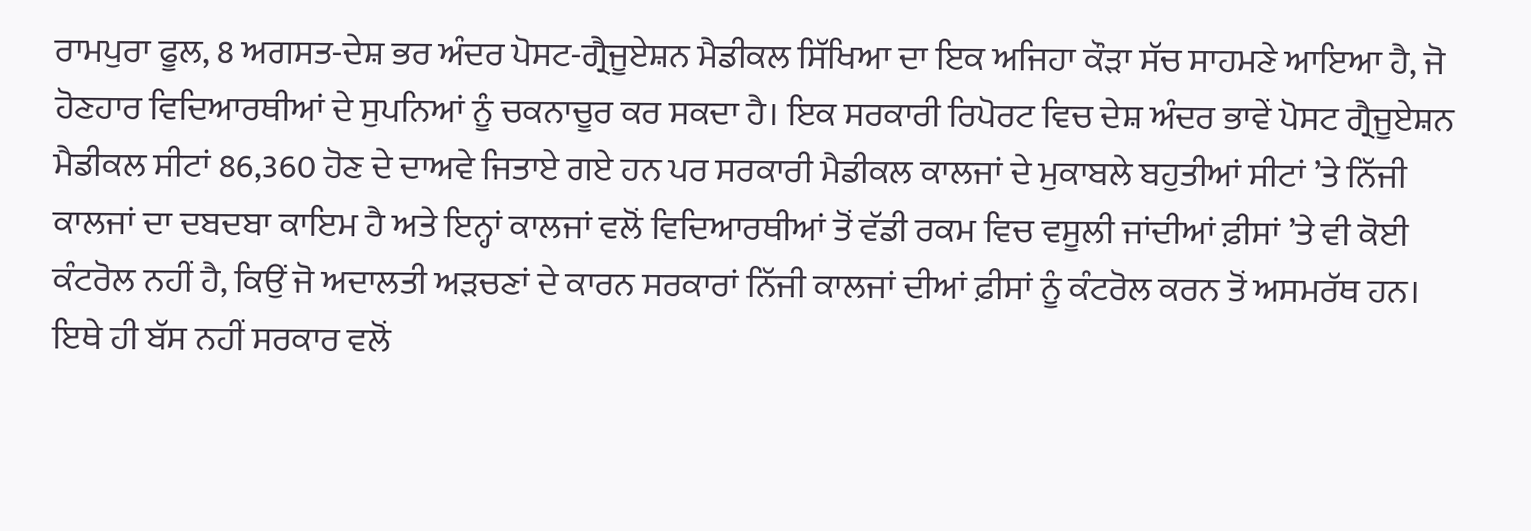ਰਾਮਪੁਰਾ ਫੂਲ, 8 ਅਗਸਤ-ਦੇਸ਼ ਭਰ ਅੰਦਰ ਪੋਸਟ-ਗ੍ਰੈਜੂਏਸ਼ਨ ਮੈਡੀਕਲ ਸਿੱਖਿਆ ਦਾ ਇਕ ਅਜਿਹਾ ਕੌੜਾ ਸੱਚ ਸਾਹਮਣੇ ਆਇਆ ਹੈ, ਜੋ ਹੋਣਹਾਰ ਵਿਦਿਆਰਥੀਆਂ ਦੇ ਸੁਪਨਿਆਂ ਨੂੰ ਚਕਨਾਚੂਰ ਕਰ ਸਕਦਾ ਹੈ। ਇਕ ਸਰਕਾਰੀ ਰਿਪੋਰਟ ਵਿਚ ਦੇਸ਼ ਅੰਦਰ ਭਾਵੇਂ ਪੋਸਟ ਗ੍ਰੈਜੂਏਸ਼ਨ ਮੈਡੀਕਲ ਸੀਟਾਂ 86,360 ਹੋਣ ਦੇ ਦਾਅਵੇ ਜਿਤਾਏ ਗਏ ਹਨ ਪਰ ਸਰਕਾਰੀ ਮੈਡੀਕਲ ਕਾਲਜਾਂ ਦੇ ਮੁਕਾਬਲੇ ਬਹੁਤੀਆਂ ਸੀਟਾਂ ’ਤੇ ਨਿੱਜੀ ਕਾਲਜਾਂ ਦਾ ਦਬਦਬਾ ਕਾਇਮ ਹੈ ਅਤੇ ਇਨ੍ਹਾਂ ਕਾਲਜਾਂ ਵਲੋਂ ਵਿਦਿਆਰਥੀਆਂ ਤੋਂ ਵੱਡੀ ਰਕਮ ਵਿਚ ਵਸੂਲੀ ਜਾਂਦੀਆਂ ਫ਼ੀਸਾਂ ’ਤੇ ਵੀ ਕੋਈ ਕੰਟਰੋਲ ਨਹੀਂ ਹੈ, ਕਿਉਂ ਜੋ ਅਦਾਲਤੀ ਅੜਚਣਾਂ ਦੇ ਕਾਰਨ ਸਰਕਾਰਾਂ ਨਿੱਜੀ ਕਾਲਜਾਂ ਦੀਆਂ ਫ਼ੀਸਾਂ ਨੂੰ ਕੰਟਰੋਲ ਕਰਨ ਤੋਂ ਅਸਮਰੱਥ ਹਨ। ਇਥੇ ਹੀ ਬੱਸ ਨਹੀਂ ਸਰਕਾਰ ਵਲੋਂ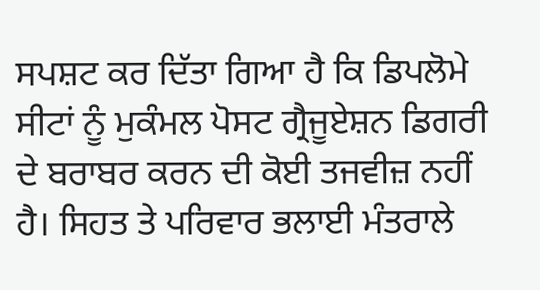ਸਪਸ਼ਟ ਕਰ ਦਿੱਤਾ ਗਿਆ ਹੈ ਕਿ ਡਿਪਲੋਮੇ ਸੀਟਾਂ ਨੂੰ ਮੁਕੰਮਲ ਪੋਸਟ ਗ੍ਰੈਜੂਏਸ਼ਨ ਡਿਗਰੀ ਦੇ ਬਰਾਬਰ ਕਰਨ ਦੀ ਕੋਈ ਤਜਵੀਜ਼ ਨਹੀਂ ਹੈ। ਸਿਹਤ ਤੇ ਪਰਿਵਾਰ ਭਲਾਈ ਮੰਤਰਾਲੇ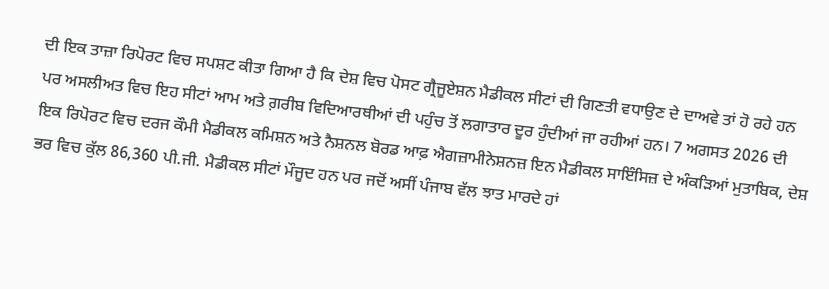ਦੀ ਇਕ ਤਾਜ਼ਾ ਰਿਪੋਰਟ ਵਿਚ ਸਪਸ਼ਟ ਕੀਤਾ ਗਿਆ ਹੈ ਕਿ ਦੇਸ਼ ਵਿਚ ਪੋਸਟ ਗ੍ਰੈਜੂਏਸ਼ਨ ਮੈਡੀਕਲ ਸੀਟਾਂ ਦੀ ਗਿਣਤੀ ਵਧਾਉਣ ਦੇ ਦਾਅਵੇ ਤਾਂ ਹੋ ਰਹੇ ਹਨ ਪਰ ਅਸਲੀਅਤ ਵਿਚ ਇਹ ਸੀਟਾਂ ਆਮ ਅਤੇ ਗ਼ਰੀਬ ਵਿਦਿਆਰਥੀਆਂ ਦੀ ਪਹੁੰਚ ਤੋਂ ਲਗਾਤਾਰ ਦੂਰ ਹੁੰਦੀਆਂ ਜਾ ਰਹੀਆਂ ਹਨ। 7 ਅਗਸਤ 2026 ਦੀ ਇਕ ਰਿਪੋਰਟ ਵਿਚ ਦਰਜ ਕੌਮੀ ਮੈਡੀਕਲ ਕਮਿਸ਼ਨ ਅਤੇ ਨੈਸ਼ਨਲ ਬੋਰਡ ਆਫ਼ ਐਗਜ਼ਾਮੀਨੇਸ਼ਨਜ਼ ਇਨ ਮੈਡੀਕਲ ਸਾਇੰਸਿਜ਼ ਦੇ ਅੰਕੜਿਆਂ ਮੁਤਾਬਿਕ, ਦੇਸ਼ ਭਰ ਵਿਚ ਕੁੱਲ 86,360 ਪੀ.ਜੀ. ਮੈਡੀਕਲ ਸੀਟਾਂ ਮੌਜੂਦ ਹਨ ਪਰ ਜਦੋਂ ਅਸੀਂ ਪੰਜਾਬ ਵੱਲ ਝਾਤ ਮਾਰਦੇ ਹਾਂ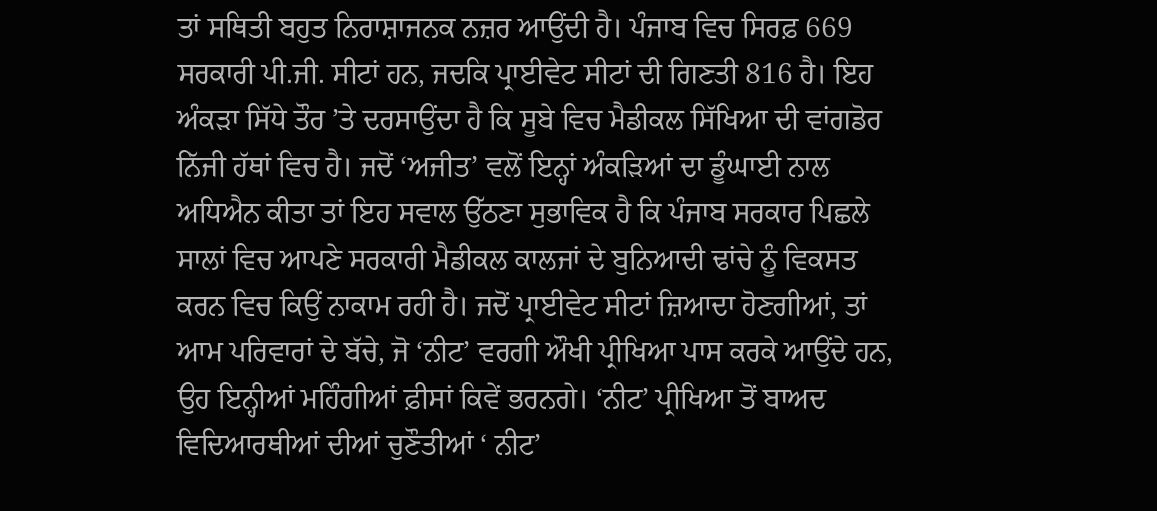ਤਾਂ ਸਥਿਤੀ ਬਹੁਤ ਨਿਰਾਸ਼ਾਜਨਕ ਨਜ਼ਰ ਆਉਂਦੀ ਹੈ। ਪੰਜਾਬ ਵਿਚ ਸਿਰਫ਼ 669 ਸਰਕਾਰੀ ਪੀ.ਜੀ. ਸੀਟਾਂ ਹਨ, ਜਦਕਿ ਪ੍ਰਾਈਵੇਟ ਸੀਟਾਂ ਦੀ ਗਿਣਤੀ 816 ਹੈ। ਇਹ ਅੰਕੜਾ ਸਿੱਧੇ ਤੌਰ ’ਤੇ ਦਰਸਾਉਂਦਾ ਹੈ ਕਿ ਸੂਬੇ ਵਿਚ ਮੈਡੀਕਲ ਸਿੱਖਿਆ ਦੀ ਵਾਂਗਡੋਰ ਨਿੱਜੀ ਹੱਥਾਂ ਵਿਚ ਹੈ। ਜਦੋਂ ‘ਅਜੀਤ’ ਵਲੋਂ ਇਨ੍ਹਾਂ ਅੰਕੜਿਆਂ ਦਾ ਡੂੰਘਾਈ ਨਾਲ ਅਧਿਐਨ ਕੀਤਾ ਤਾਂ ਇਹ ਸਵਾਲ ਉੱਠਣਾ ਸੁਭਾਵਿਕ ਹੈ ਕਿ ਪੰਜਾਬ ਸਰਕਾਰ ਪਿਛਲੇ ਸਾਲਾਂ ਵਿਚ ਆਪਣੇ ਸਰਕਾਰੀ ਮੈਡੀਕਲ ਕਾਲਜਾਂ ਦੇ ਬੁਨਿਆਦੀ ਢਾਂਚੇ ਨੂੰ ਵਿਕਸਤ ਕਰਨ ਵਿਚ ਕਿਉਂ ਨਾਕਾਮ ਰਹੀ ਹੈ। ਜਦੋਂ ਪ੍ਰਾਈਵੇਟ ਸੀਟਾਂ ਜ਼ਿਆਦਾ ਹੋਣਗੀਆਂ, ਤਾਂ ਆਮ ਪਰਿਵਾਰਾਂ ਦੇ ਬੱਚੇ, ਜੋ ‘ਨੀਟ’ ਵਰਗੀ ਔਖੀ ਪ੍ਰੀਖਿਆ ਪਾਸ ਕਰਕੇ ਆਉਂਦੇ ਹਨ, ਉਹ ਇਨ੍ਹੀਆਂ ਮਹਿੰਗੀਆਂ ਫ਼ੀਸਾਂ ਕਿਵੇਂ ਭਰਨਗੇ। ‘ਨੀਟ’ ਪ੍ਰੀਖਿਆ ਤੋਂ ਬਾਅਦ ਵਿਦਿਆਰਥੀਆਂ ਦੀਆਂ ਚੁਣੌਤੀਆਂ ‘ ਨੀਟ’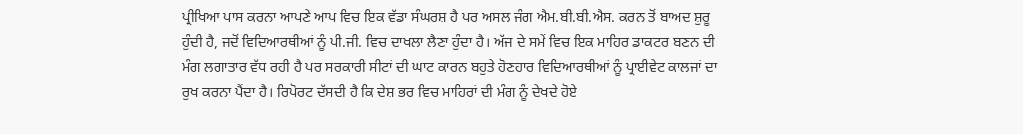ਪ੍ਰੀਖਿਆ ਪਾਸ ਕਰਨਾ ਆਪਣੇ ਆਪ ਵਿਚ ਇਕ ਵੱਡਾ ਸੰਘਰਸ਼ ਹੈ ਪਰ ਅਸਲ ਜੰਗ ਐਮ.ਬੀ.ਬੀ.ਐਸ. ਕਰਨ ਤੋਂ ਬਾਅਦ ਸ਼ੁਰੂ ਹੁੰਦੀ ਹੈ, ਜਦੋਂ ਵਿਦਿਆਰਥੀਆਂ ਨੂੰ ਪੀ.ਜੀ. ਵਿਚ ਦਾਖਲਾ ਲੈਣਾ ਹੁੰਦਾ ਹੈ। ਅੱਜ ਦੇ ਸਮੇਂ ਵਿਚ ਇਕ ਮਾਹਿਰ ਡਾਕਟਰ ਬਣਨ ਦੀ ਮੰਗ ਲਗਾਤਾਰ ਵੱਧ ਰਹੀ ਹੈ ਪਰ ਸਰਕਾਰੀ ਸੀਟਾਂ ਦੀ ਘਾਟ ਕਾਰਨ ਬਹੁਤੇ ਹੋਣਹਾਰ ਵਿਦਿਆਰਥੀਆਂ ਨੂੰ ਪ੍ਰਾਈਵੇਟ ਕਾਲਜਾਂ ਦਾ ਰੁਖ ਕਰਨਾ ਪੈਂਦਾ ਹੈ। ਰਿਪੋਰਟ ਦੱਸਦੀ ਹੈ ਕਿ ਦੇਸ਼ ਭਰ ਵਿਚ ਮਾਹਿਰਾਂ ਦੀ ਮੰਗ ਨੂੰ ਦੇਖਦੇ ਹੋਏ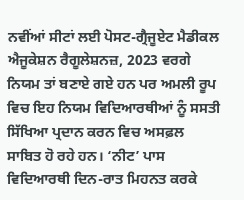ਨਵੀਂਆਂ ਸੀਟਾਂ ਲਈ ਪੋਸਟ-ਗ੍ਰੈਜੂਏਟ ਮੈਡੀਕਲ ਐਜੂਕੇਸ਼ਨ ਰੈਗੂਲੇਸ਼ਨਜ਼, 2023 ਵਰਗੇ ਨਿਯਮ ਤਾਂ ਬਣਾਏ ਗਏ ਹਨ ਪਰ ਅਮਲੀ ਰੂਪ ਵਿਚ ਇਹ ਨਿਯਮ ਵਿਦਿਆਰਥੀਆਂ ਨੂੰ ਸਸਤੀ ਸਿੱਖਿਆ ਪ੍ਰਦਾਨ ਕਰਨ ਵਿਚ ਅਸਫ਼ਲ ਸਾਬਿਤ ਹੋ ਰਹੇ ਹਨ। ‘ਨੀਟ’ ਪਾਸ ਵਿਦਿਆਰਥੀ ਦਿਨ-ਰਾਤ ਮਿਹਨਤ ਕਰਕੇ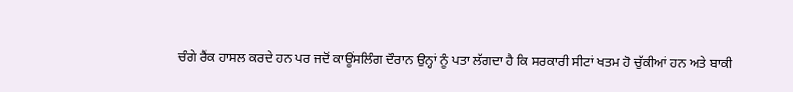ਚੰਗੇ ਰੈਂਕ ਹਾਸਲ ਕਰਦੇ ਹਨ ਪਰ ਜਦੋਂ ਕਾਊਂਸਲਿੰਗ ਦੌਰਾਨ ਉਨ੍ਹਾਂ ਨੂੰ ਪਤਾ ਲੱਗਦਾ ਹੈ ਕਿ ਸਰਕਾਰੀ ਸੀਟਾਂ ਖਤਮ ਹੋ ਚੁੱਕੀਆਂ ਹਨ ਅਤੇ ਬਾਕੀ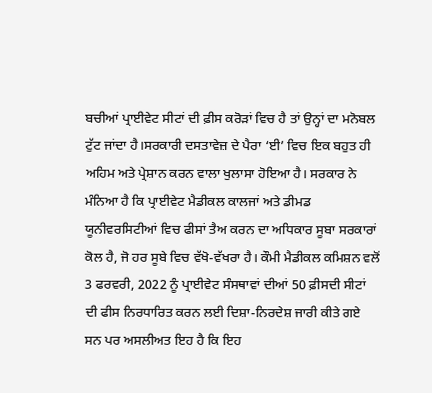ਬਚੀਆਂ ਪ੍ਰਾਈਵੇਟ ਸੀਟਾਂ ਦੀ ਫ਼ੀਸ ਕਰੋੜਾਂ ਵਿਚ ਹੈ ਤਾਂ ਉਨ੍ਹਾਂ ਦਾ ਮਨੋਬਲ ਟੁੱਟ ਜਾਂਦਾ ਹੈ।ਸਰਕਾਰੀ ਦਸਤਾਵੇਜ਼ ਦੇ ਪੈਰਾ ‘ਈ’ ਵਿਚ ਇਕ ਬਹੁਤ ਹੀ ਅਹਿਮ ਅਤੇ ਪ੍ਰੇਸ਼ਾਨ ਕਰਨ ਵਾਲਾ ਖੁਲਾਸਾ ਹੋਇਆ ਹੈ। ਸਰਕਾਰ ਨੇ ਮੰਨਿਆ ਹੈ ਕਿ ਪ੍ਰਾਈਵੇਟ ਮੈਡੀਕਲ ਕਾਲਜਾਂ ਅਤੇ ਡੀਮਡ ਯੂਨੀਵਰਸਿਟੀਆਂ ਵਿਚ ਫੀਸਾਂ ਤੈਅ ਕਰਨ ਦਾ ਅਧਿਕਾਰ ਸੂਬਾ ਸਰਕਾਰਾਂ ਕੋਲ ਹੈ, ਜੋ ਹਰ ਸੂਬੇ ਵਿਚ ਵੱਖੋ-ਵੱਖਰਾ ਹੈ। ਕੌਮੀ ਮੈਡੀਕਲ ਕਮਿਸ਼ਨ ਵਲੋਂ 3 ਫਰਵਰੀ, 2022 ਨੂੰ ਪ੍ਰਾਈਵੇਟ ਸੰਸਥਾਵਾਂ ਦੀਆਂ 50 ਫ਼ੀਸਦੀ ਸੀਟਾਂ ਦੀ ਫੀਸ ਨਿਰਧਾਰਿਤ ਕਰਨ ਲਈ ਦਿਸ਼ਾ-ਨਿਰਦੇਸ਼ ਜਾਰੀ ਕੀਤੇ ਗਏ ਸਨ ਪਰ ਅਸਲੀਅਤ ਇਹ ਹੈ ਕਿ ਇਹ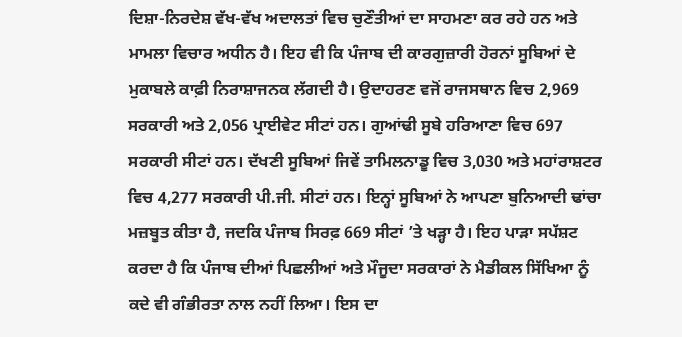ਦਿਸ਼ਾ-ਨਿਰਦੇਸ਼ ਵੱਖ-ਵੱਖ ਅਦਾਲਤਾਂ ਵਿਚ ਚੁਣੌਤੀਆਂ ਦਾ ਸਾਹਮਣਾ ਕਰ ਰਹੇ ਹਨ ਅਤੇ ਮਾਮਲਾ ਵਿਚਾਰ ਅਧੀਨ ਹੈ। ਇਹ ਵੀ ਕਿ ਪੰਜਾਬ ਦੀ ਕਾਰਗੁਜ਼ਾਰੀ ਹੋਰਨਾਂ ਸੂਬਿਆਂ ਦੇ ਮੁਕਾਬਲੇ ਕਾਫ਼ੀ ਨਿਰਾਸ਼ਾਜਨਕ ਲੱਗਦੀ ਹੈ। ਉਦਾਹਰਣ ਵਜੋਂ ਰਾਜਸਥਾਨ ਵਿਚ 2,969 ਸਰਕਾਰੀ ਅਤੇ 2,056 ਪ੍ਰਾਈਵੇਟ ਸੀਟਾਂ ਹਨ। ਗੁਆਂਢੀ ਸੂਬੇ ਹਰਿਆਣਾ ਵਿਚ 697 ਸਰਕਾਰੀ ਸੀਟਾਂ ਹਨ। ਦੱਖਣੀ ਸੂਬਿਆਂ ਜਿਵੇਂ ਤਾਮਿਲਨਾਡੂ ਵਿਚ 3,030 ਅਤੇ ਮਹਾਂਰਾਸ਼ਟਰ ਵਿਚ 4,277 ਸਰਕਾਰੀ ਪੀ.ਜੀ. ਸੀਟਾਂ ਹਨ। ਇਨ੍ਹਾਂ ਸੂਬਿਆਂ ਨੇ ਆਪਣਾ ਬੁਨਿਆਦੀ ਢਾਂਚਾ ਮਜ਼ਬੂਤ ਕੀਤਾ ਹੈ, ਜਦਕਿ ਪੰਜਾਬ ਸਿਰਫ਼ 669 ਸੀਟਾਂ ’ਤੇ ਖੜ੍ਹਾ ਹੈ। ਇਹ ਪਾੜਾ ਸਪੱਸ਼ਟ ਕਰਦਾ ਹੈ ਕਿ ਪੰਜਾਬ ਦੀਆਂ ਪਿਛਲੀਆਂ ਅਤੇ ਮੌਜੂਦਾ ਸਰਕਾਰਾਂ ਨੇ ਮੈਡੀਕਲ ਸਿੱਖਿਆ ਨੂੰ ਕਦੇ ਵੀ ਗੰਭੀਰਤਾ ਨਾਲ ਨਹੀਂ ਲਿਆ। ਇਸ ਦਾ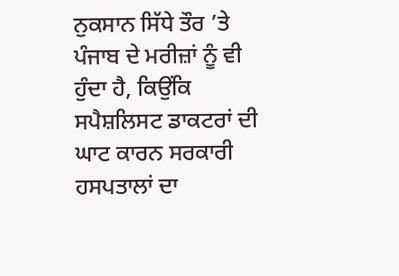ਨੁਕਸਾਨ ਸਿੱਧੇ ਤੌਰ ’ਤੇ ਪੰਜਾਬ ਦੇ ਮਰੀਜ਼ਾਂ ਨੂੰ ਵੀ ਹੁੰਦਾ ਹੈ, ਕਿਉਂਕਿ ਸਪੈਸ਼ਲਿਸਟ ਡਾਕਟਰਾਂ ਦੀ ਘਾਟ ਕਾਰਨ ਸਰਕਾਰੀ ਹਸਪਤਾਲਾਂ ਦਾ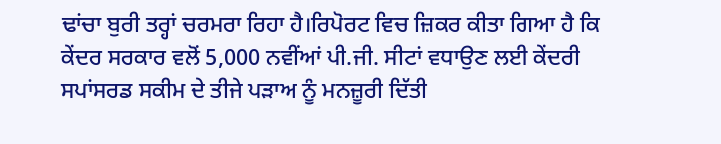ਢਾਂਚਾ ਬੁਰੀ ਤਰ੍ਹਾਂ ਚਰਮਰਾ ਰਿਹਾ ਹੈ।ਰਿਪੋਰਟ ਵਿਚ ਜ਼ਿਕਰ ਕੀਤਾ ਗਿਆ ਹੈ ਕਿ ਕੇਂਦਰ ਸਰਕਾਰ ਵਲੋਂ 5,000 ਨਵੀਂਆਂ ਪੀ.ਜੀ. ਸੀਟਾਂ ਵਧਾਉਣ ਲਈ ਕੇਂਦਰੀ ਸਪਾਂਸਰਡ ਸਕੀਮ ਦੇ ਤੀਜੇ ਪੜਾਅ ਨੂੰ ਮਨਜ਼ੂਰੀ ਦਿੱਤੀ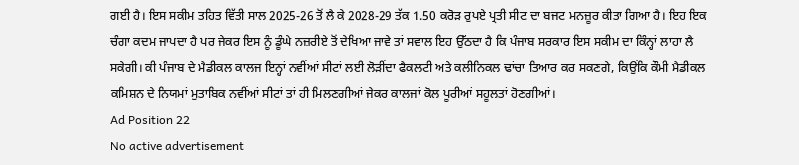ਗਈ ਹੈ। ਇਸ ਸਕੀਮ ਤਹਿਤ ਵਿੱਤੀ ਸਾਲ 2025-26 ਤੋਂ ਲੈ ਕੇ 2028-29 ਤੱਕ 1.50 ਕਰੋੜ ਰੁਪਏ ਪ੍ਰਤੀ ਸੀਟ ਦਾ ਬਜਟ ਮਨਜ਼ੂਰ ਕੀਤਾ ਗਿਆ ਹੈ। ਇਹ ਇਕ ਚੰਗਾ ਕਦਮ ਜਾਪਦਾ ਹੈ ਪਰ ਜੇਕਰ ਇਸ ਨੂੰ ਡੂੰਘੇ ਨਜ਼ਰੀਏ ਤੋਂ ਦੇਖਿਆ ਜਾਵੇ ਤਾਂ ਸਵਾਲ ਇਹ ਉੱਠਦਾ ਹੈ ਕਿ ਪੰਜਾਬ ਸਰਕਾਰ ਇਸ ਸਕੀਮ ਦਾ ਕਿੰਨ੍ਹਾਂ ਲਾਹਾ ਲੈ ਸਕੇਗੀ। ਕੀ ਪੰਜਾਬ ਦੇ ਮੈਡੀਕਲ ਕਾਲਜ ਇਨ੍ਹਾਂ ਨਵੀਂਆਂ ਸੀਟਾਂ ਲਈ ਲੋੜੀਂਦਾ ਫੈਕਲਟੀ ਅਤੇ ਕਲੀਨਿਕਲ ਢਾਂਚਾ ਤਿਆਰ ਕਰ ਸਕਣਗੇ, ਕਿਉਂਕਿ ਕੌਮੀ ਮੈਡੀਕਲ ਕਮਿਸ਼ਨ ਦੇ ਨਿਯਮਾਂ ਮੁਤਾਬਿਕ ਨਵੀਂਆਂ ਸੀਟਾਂ ਤਾਂ ਹੀ ਮਿਲਣਗੀਆਂ ਜੇਕਰ ਕਾਲਜਾਂ ਕੋਲ ਪੂਰੀਆਂ ਸਹੂਲਤਾਂ ਹੋਣਗੀਆਂ।
Ad Position 22
No active advertisement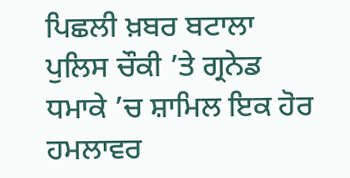ਪਿਛਲੀ ਖ਼ਬਰ ਬਟਾਲਾ ਪੁਲਿਸ ਚੌਕੀ ’ਤੇ ਗ੍ਰਨੇਡ ਧਮਾਕੇ ’ਚ ਸ਼ਾਮਿਲ ਇਕ ਹੋਰ ਹਮਲਾਵਰ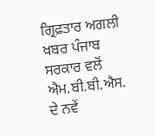ਗ੍ਰਿਫ਼ਤਾਰ ਅਗਲੀ ਖ਼ਬਰ ਪੰਜਾਬ ਸਰਕਾਰ ਵਲੋਂ ਐਮ.ਬੀ.ਬੀ.ਐਸ. ਦੇ ਨਵੇਂ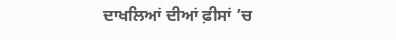ਦਾਖਲਿਆਂ ਦੀਆਂ ਫ਼ੀਸਾਂ ’ਚ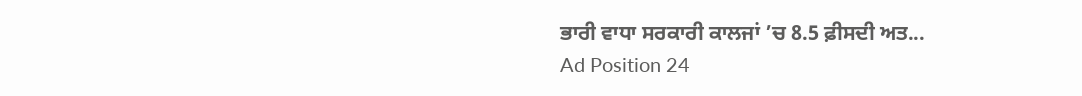ਭਾਰੀ ਵਾਧਾ ਸਰਕਾਰੀ ਕਾਲਜਾਂ ’ਚ 8.5 ਫ਼ੀਸਦੀ ਅਤ...
Ad Position 24